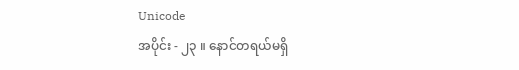Unicode
အပိုင်း - ၂၃ ။ နောင်တရယ်မရှိ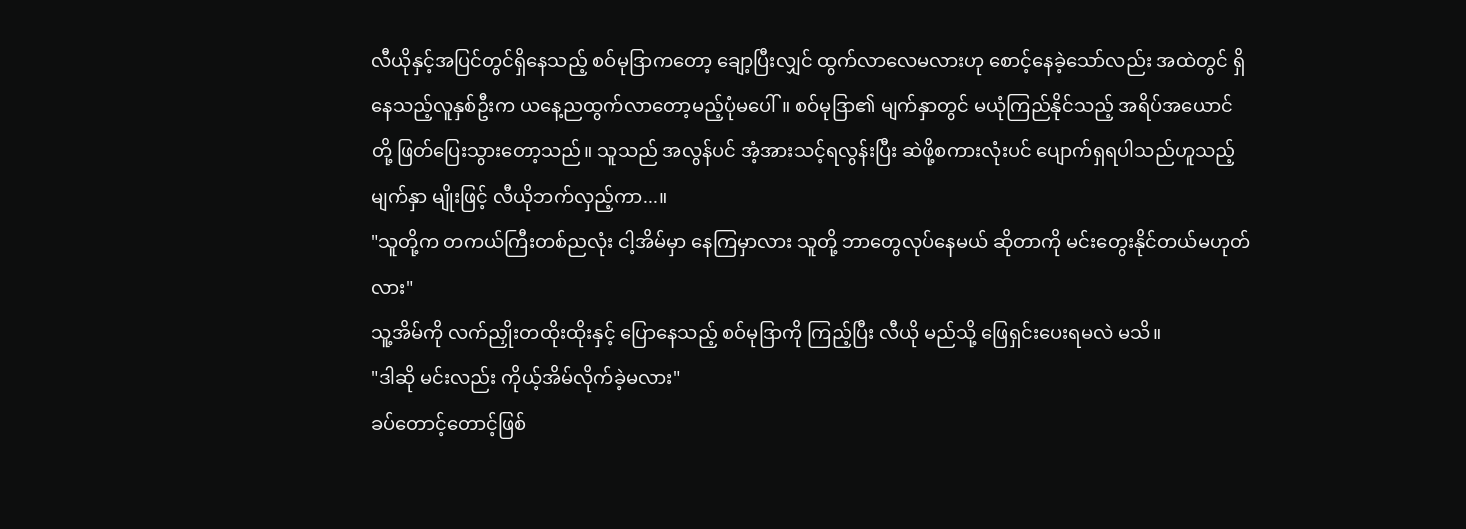လီယိုနှင့်အပြင်တွင်ရှိနေသည့် စဝ်မုဒြာကတော့ ချော့ပြီးလျှင် ထွက်လာလေမလားဟု စောင့်နေခဲ့သော်လည်း အထဲတွင် ရှိနေသည့်လူနှစ်ဦးက ယနေ့ညထွက်လာတော့မည့်ပုံမပေါ်။ စဝ်မုဒြာ၏ မျက်နှာတွင် မယုံကြည်နိုင်သည့် အရိပ်အယောင်တို့ ဖြတ်ပြေးသွားတော့သည်။ သူသည် အလွန်ပင် အံ့အားသင့်ရလွန်းပြီး ဆဲဖို့စကားလုံးပင် ပျောက်ရှရပါသည်ဟူသည့် မျက်နှာ မျိုးဖြင့် လီယိုဘက်လှည့်ကာ...။
"သူတို့က တကယ်ကြီးတစ်ညလုံး ငါ့အိမ်မှာ နေကြမှာလား သူတို့ ဘာတွေလုပ်နေမယ် ဆိုတာကို မင်းတွေးနိုင်တယ်မဟုတ်လား"
သူ့အိမ်ကို လက်ညှိုးတထိုးထိုးနှင့် ပြောနေသည့် စဝ်မုဒြာကို ကြည့်ပြီး လီယို မည်သို့ ဖြေရှင်းပေးရမလဲ မသိ။
"ဒါဆို မင်းလည်း ကိုယ့်အိမ်လိုက်ခဲ့မလား"
ခပ်တောင့်တောင့်ဖြစ်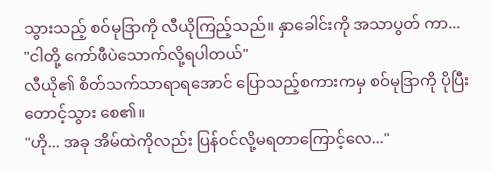သွားသည့် စဝ်မုဒြာကို လီယိုကြည့်သည်။ နှာခေါင်းကို အသာပွတ် ကာ...
"ငါတို့ ကော်ဖီပဲသောက်လို့ရပါတယ်"
လီယို၏ စိတ်သက်သာရာရအောင် ပြောသည့်စကားကမှ စဝ်မုဒြာကို ပိုပြီးတောင့်သွား စေ၏။
"ဟို... အခု အိမ်ထဲကိုလည်း ပြန်ဝင်လို့မရတာကြောင့်လေ..."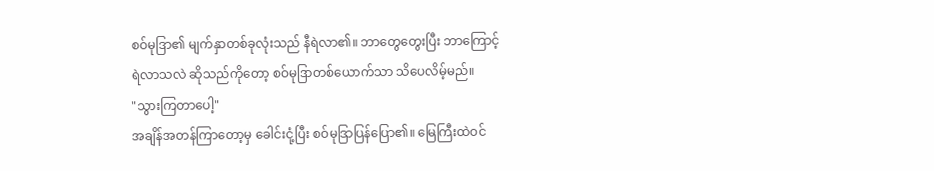စဝ်မုဒြာ၏ မျက်နှာတစ်ခုလုံးသည် နီရဲလာ၏။ ဘာတွေတွေးပြီး ဘာကြောင့် ရဲလာသလဲ ဆိုသည်ကိုတော့ စဝ်မုဒြာတစ်ယောက်သာ သိပေလိမ့်မည်။
"သွားကြတာပေါ့"
အချိန်အတန်ကြာတော့မှ ခေါင်းငုံ့ပြီး စဝ်မုဒြာပြန်ပြော၏။ မြေကြီးထဲဝင်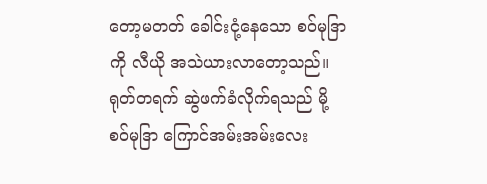တော့မတတ် ခေါင်းငုံ့နေသော စဝ်မုဒြာကို လီယို အသဲယားလာတော့သည်။ ရုတ်တရက် ဆွဲဖက်ခံလိုက်ရသည် မို့ စဝ်မုဒြာ ကြောင်အမ်းအမ်းလေး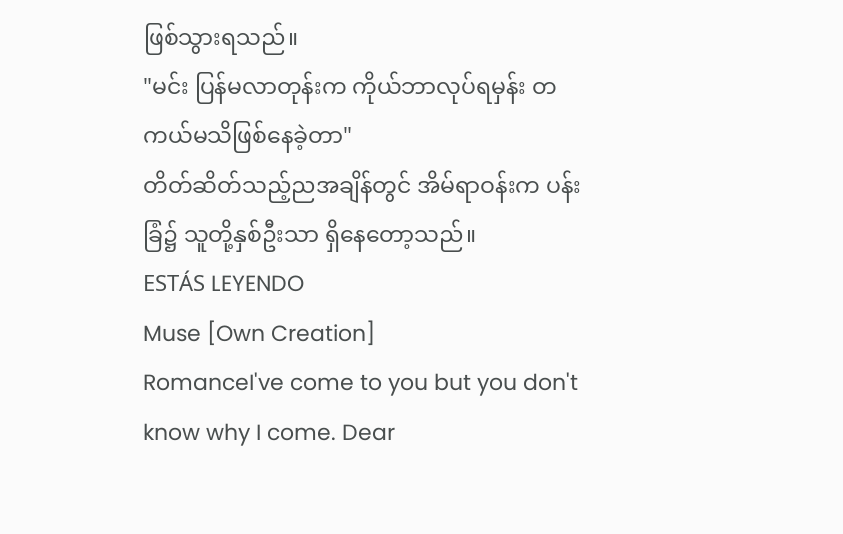ဖြစ်သွားရသည်။
"မင်း ပြန်မလာတုန်းက ကိုယ်ဘာလုပ်ရမှန်း တကယ်မသိဖြစ်နေခဲ့တာ"
တိတ်ဆိတ်သည့်ညအချိန်တွင် အိမ်ရာဝန်းက ပန်းခြံ၌ သူတို့နှစ်ဦးသာ ရှိနေတော့သည်။
ESTÁS LEYENDO
Muse [Own Creation]
RomanceI've come to you but you don't know why I come. Dear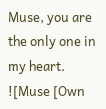Muse, you are the only one in my heart.
![Muse [Own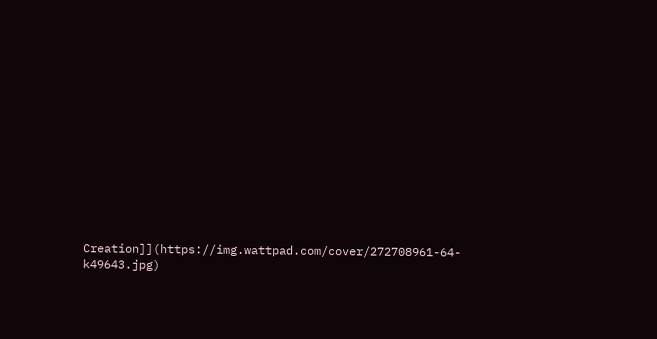Creation]](https://img.wattpad.com/cover/272708961-64-k49643.jpg)